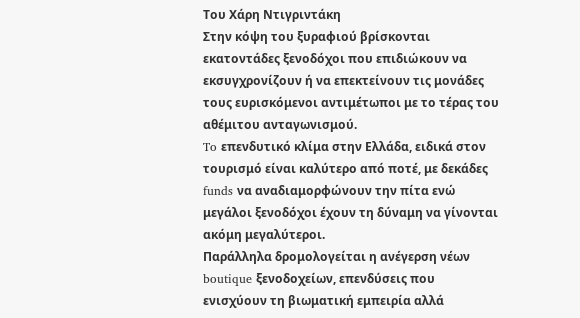Του Χάρη Ντιγριντάκη
Στην κόψη του ξυραφιού βρίσκονται εκατοντάδες ξενοδόχοι που επιδιώκουν να εκσυγχρονίζουν ή να επεκτείνουν τις μονάδες τους ευρισκόμενοι αντιμέτωποι με το τέρας του αθέμιτου ανταγωνισμού.
To επενδυτικό κλίμα στην Ελλάδα, ειδικά στον τουρισμό είναι καλύτερο από ποτέ, με δεκάδες funds να αναδιαμορφώνουν την πίτα ενώ μεγάλοι ξενοδόχοι έχουν τη δύναμη να γίνονται ακόμη μεγαλύτεροι.
Παράλληλα δρομολογείται η ανέγερση νέων boutique ξενοδοχείων, επενδύσεις που ενισχύουν τη βιωματική εμπειρία αλλά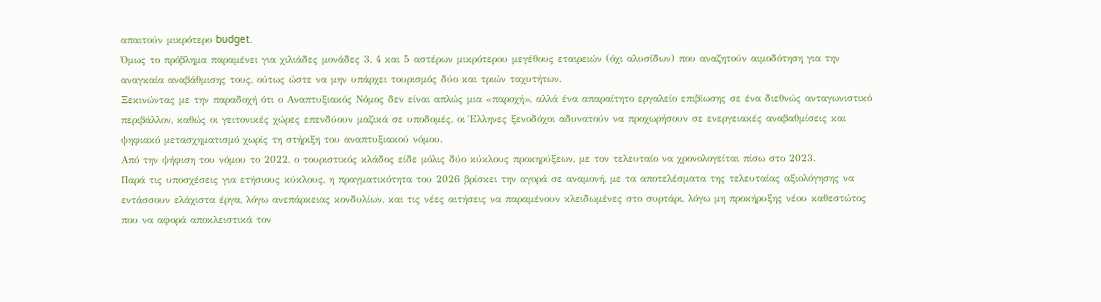απαιτούν μικρότερο budget.
Όμως το πρόβλημα παραμένει για χιλιάδες μονάδες 3, 4 και 5 αστέρων μικρότερου μεγέθους εταιρειών (όχι αλυσίδων) που αναζητούν αιμοδότηση για την αναγκαία αναβάθμισης τους, ούτως ώστε να μην υπάρχει τουρισμός δύο και τριών ταχυτήτων.
Ξεκινώντας με την παραδοχή ότι ο Αναπτυξιακός Νόμος δεν είναι απλώς μια «παροχή», αλλά ένα απαραίτητο εργαλείο επιβίωσης σε ένα διεθνώς ανταγωνιστικό περιβάλλον, καθώς οι γειτονικές χώρες επενδύουν μαζικά σε υποδομές, οι Έλληνες ξενοδόχοι αδυνατούν να προχωρήσουν σε ενεργειακές αναβαθμίσεις και ψηφιακό μετασχηματισμό χωρίς τη στήριξη του αναπτυξιακού νόμου.
Από την ψήφιση του νόμου το 2022, ο τουριστικός κλάδος είδε μόλις δύο κύκλους προκηρύξεων, με τον τελευταίο να χρονολογείται πίσω στο 2023.
Παρά τις υποσχέσεις για ετήσιους κύκλους, η πραγματικότητα του 2026 βρίσκει την αγορά σε αναμονή, με τα αποτελέσματα της τελευταίας αξιολόγησης να εντάσσουν ελάχιστα έργα, λόγω ανεπάρκειας κονδυλίων, και τις νέες αιτήσεις να παραμένουν κλειδωμένες στο συρτάρι, λόγω μη προκήρυξης νέου καθεστώτος που να αφορά αποκλειστικά τον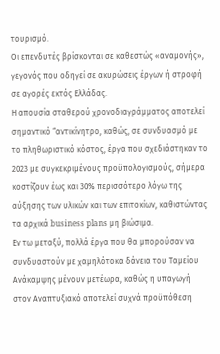τουρισμό.
Οι επενδυτές βρίσκονται σε καθεστώς «αναμονής», γεγονός που οδηγεί σε ακυρώσεις έργων ή στροφή σε αγορές εκτός Ελλάδας.
Η απουσία σταθερού χρονοδιαγράμματος αποτελεί σημαντικό “αντικίνητρο, καθώς, σε συνδυασμό με το πληθωριστικό κόστος, έργα που σχεδιάστηκαν το 2023 με συγκεκριμένους προϋπολογισμούς, σήμερα κοστίζουν έως και 30% περισσότερο λόγω της αύξησης των υλικών και των επιτοκίων, καθιστώντας τα αρχικά business plans μη βιώσιμα.
Εν τω μεταξύ, πολλά έργα που θα μπορούσαν να συνδυαστούν με χαμηλότοκα δάνεια του Ταμείου Ανάκαμψης μένουν μετέωρα, καθώς η υπαγωγή στον Αναπτυξιακό αποτελεί συχνά προϋπόθεση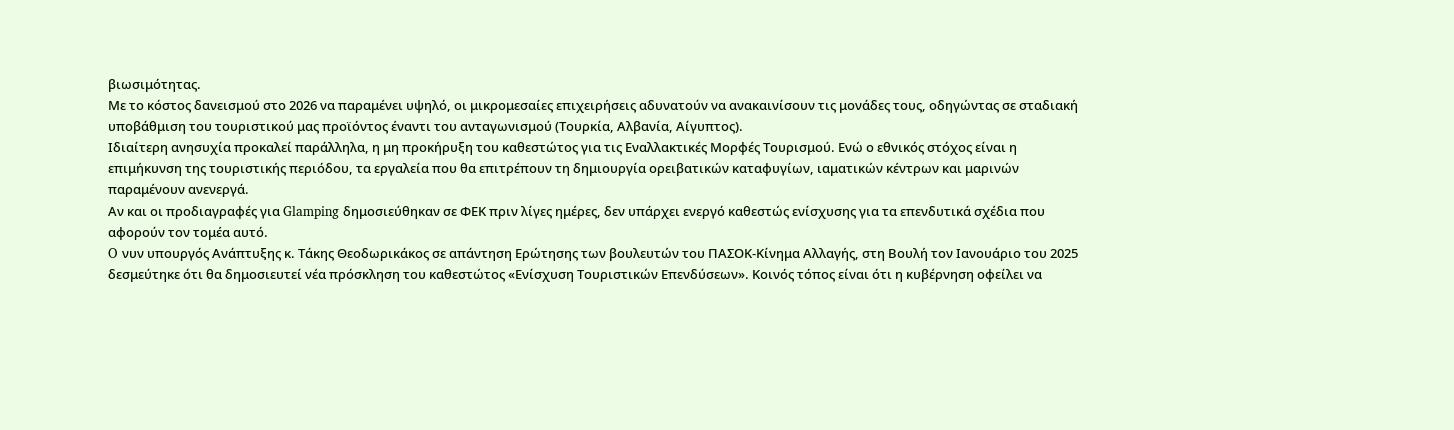βιωσιμότητας.
Με το κόστος δανεισμού στο 2026 να παραμένει υψηλό, οι μικρομεσαίες επιχειρήσεις αδυνατούν να ανακαινίσουν τις μονάδες τους, οδηγώντας σε σταδιακή υποβάθμιση του τουριστικού μας προϊόντος έναντι του ανταγωνισμού (Τουρκία, Αλβανία, Αίγυπτος).
Ιδιαίτερη ανησυχία προκαλεί παράλληλα, η μη προκήρυξη του καθεστώτος για τις Εναλλακτικές Μορφές Τουρισμού. Ενώ ο εθνικός στόχος είναι η επιμήκυνση της τουριστικής περιόδου, τα εργαλεία που θα επιτρέπουν τη δημιουργία ορειβατικών καταφυγίων, ιαματικών κέντρων και μαρινών παραμένουν ανενεργά.
Αν και οι προδιαγραφές για Glamping δημοσιεύθηκαν σε ΦΕΚ πριν λίγες ημέρες, δεν υπάρχει ενεργό καθεστώς ενίσχυσης για τα επενδυτικά σχέδια που αφορούν τον τομέα αυτό.
O νυν υπουργός Ανάπτυξης κ. Τάκης Θεοδωρικάκος σε απάντηση Ερώτησης των βουλευτών του ΠΑΣΟΚ-Κίνημα Αλλαγής, στη Βουλή τον Ιανουάριο του 2025 δεσμεύτηκε ότι θα δημοσιευτεί νέα πρόσκληση του καθεστώτος «Ενίσχυση Τουριστικών Επενδύσεων». Κοινός τόπος είναι ότι η κυβέρνηση οφείλει να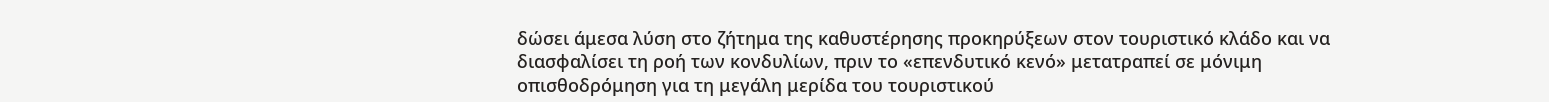δώσει άμεσα λύση στο ζήτημα της καθυστέρησης προκηρύξεων στον τουριστικό κλάδο και να διασφαλίσει τη ροή των κονδυλίων, πριν το «επενδυτικό κενό» μετατραπεί σε μόνιμη οπισθοδρόμηση για τη μεγάλη μερίδα του τουριστικού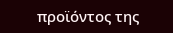προϊόντος της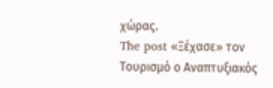χώρας.
The post «Ξέχασε» τον Τουρισμό ο Αναπτυξιακός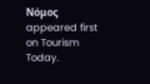Νόμος appeared first on Tourism Today.